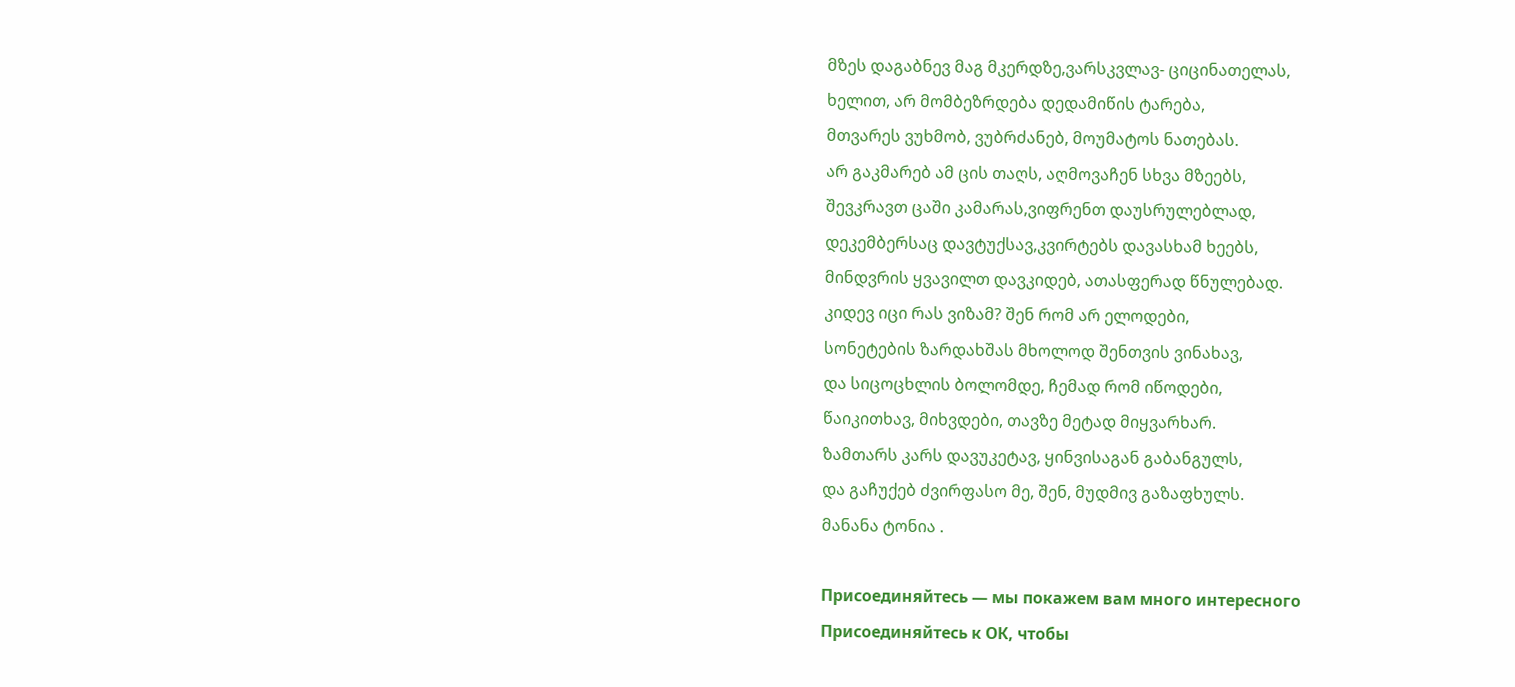მზეს დაგაბნევ მაგ მკერდზე,ვარსკვლავ- ციცინათელას,
ხელით, არ მომბეზრდება დედამიწის ტარება,
მთვარეს ვუხმობ, ვუბრძანებ, მოუმატოს ნათებას.
არ გაკმარებ ამ ცის თაღს, აღმოვაჩენ სხვა მზეებს,
შევკრავთ ცაში კამარას,ვიფრენთ დაუსრულებლად,
დეკემბერსაც დავტუქსავ,კვირტებს დავასხამ ხეებს,
მინდვრის ყვავილთ დავკიდებ, ათასფერად წნულებად.
კიდევ იცი რას ვიზამ? შენ რომ არ ელოდები,
სონეტების ზარდახშას მხოლოდ შენთვის ვინახავ,
და სიცოცხლის ბოლომდე, ჩემად რომ იწოდები,
წაიკითხავ, მიხვდები, თავზე მეტად მიყვარხარ.
ზამთარს კარს დავუკეტავ, ყინვისაგან გაბანგულს,
და გაჩუქებ ძვირფასო მე, შენ, მუდმივ გაზაფხულს.
მანანა ტონია .

Присоединяйтесь — мы покажем вам много интересного
Присоединяйтесь к ОК, чтобы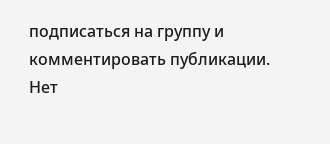подписаться на группу и комментировать публикации.
Нет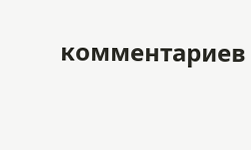комментариев